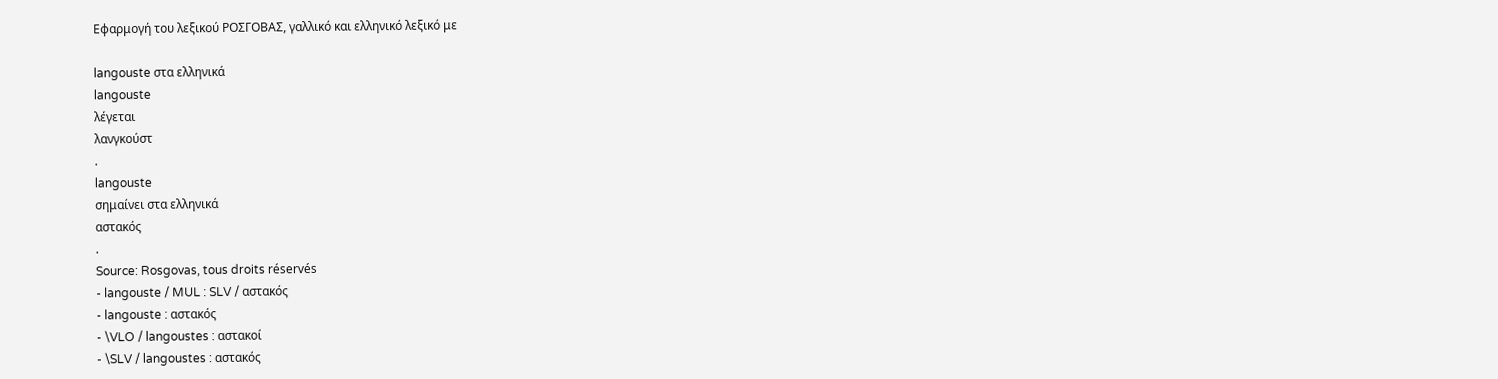Εφαρμογή του λεξικού ΡΟΣΓΟΒΑΣ, γαλλικό και ελληνικό λεξικό με

langouste στα ελληνικά
langouste
λέγεται
λανγκούστ
.
langouste
σημαίνει στα ελληνικά
αστακός
.
Source: Rosgovas, tous droits réservés
- langouste / MUL : SLV / αστακός
- langouste : αστακός
- \VLO / langoustes : αστακοί
- \SLV / langoustes : αστακός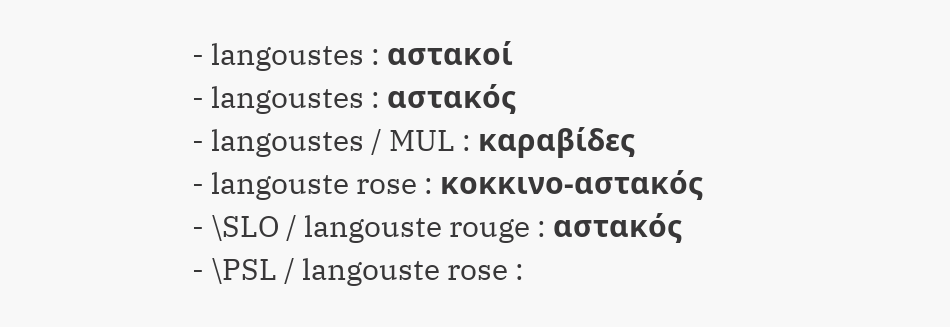- langoustes : αστακοί
- langoustes : αστακός
- langoustes / MUL : καραβίδες
- langouste rose : κοκκινο-αστακός
- \SLO / langouste rouge : αστακός
- \PSL / langouste rose :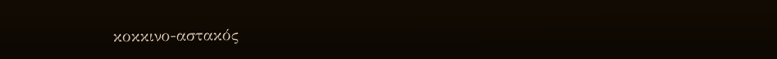κοκκινο-αστακός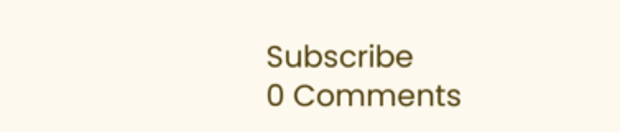Subscribe
0 Comments